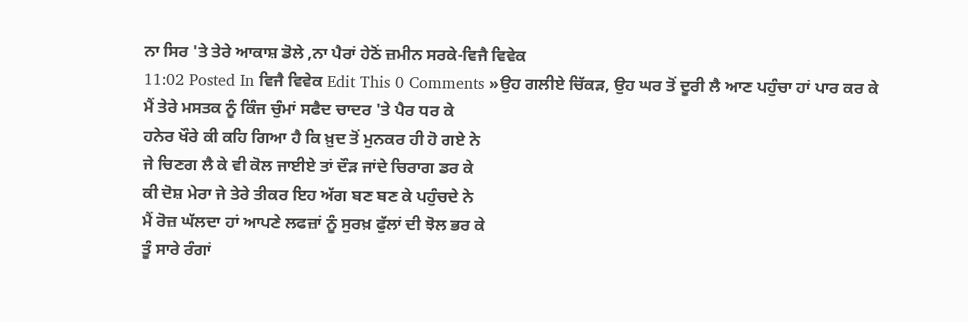ਨਾ ਸਿਰ 'ਤੇ ਤੇਰੇ ਆਕਾਸ਼ ਡੋਲੇ ,ਨਾ ਪੈਰਾਂ ਹੇਠੋਂ ਜ਼ਮੀਨ ਸਰਕੇ-ਵਿਜੈ ਵਿਵੇਕ
11:02 Posted In ਵਿਜੈ ਵਿਵੇਕ Edit This 0 Comments »ਉਹ ਗਲੀਏ ਚਿੱਕੜ, ਉਹ ਘਰ ਤੋਂ ਦੂਰੀ ਲੈ ਆਣ ਪਹੁੰਚਾ ਹਾਂ ਪਾਰ ਕਰ ਕੇ
ਮੈਂ ਤੇਰੇ ਮਸਤਕ ਨੂੰ ਕਿੰਜ ਚੁੰਮਾਂ ਸਫੈਦ ਚਾਦਰ 'ਤੇ ਪੈਰ ਧਰ ਕੇ
ਹਨੇਰ ਖੌਰੇ ਕੀ ਕਹਿ ਗਿਆ ਹੈ ਕਿ ਖ਼ੁਦ ਤੋਂ ਮੁਨਕਰ ਹੀ ਹੋ ਗਏ ਨੇ
ਜੇ ਚਿਣਗ ਲੈ ਕੇ ਵੀ ਕੋਲ ਜਾਈਏ ਤਾਂ ਦੌੜ ਜਾਂਦੇ ਚਿਰਾਗ ਡਰ ਕੇ
ਕੀ ਦੋਸ਼ ਮੇਰਾ ਜੇ ਤੇਰੇ ਤੀਕਰ ਇਹ ਅੱਗ ਬਣ ਬਣ ਕੇ ਪਹੁੰਚਦੇ ਨੇ
ਮੈਂ ਰੋਜ਼ ਘੱਲਦਾ ਹਾਂ ਆਪਣੇ ਲਫਜ਼ਾਂ ਨੂੰ ਸੁਰਖ਼ ਫੁੱਲਾਂ ਦੀ ਝੋਲ ਭਰ ਕੇ
ਤੂੰ ਸਾਰੇ ਰੰਗਾਂ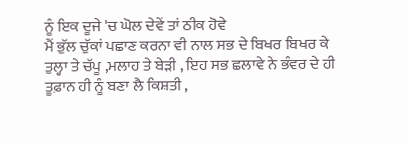ਨੂੰ ਇਕ ਦੂਜੇ 'ਚ ਘੋਲ ਦੇਵੇਂ ਤਾਂ ਠੀਕ ਹੋਵੇ
ਮੈਂ ਭੁੱਲ ਚੁੱਕਾਂ ਪਛਾਣ ਕਰਨਾ ਵੀ ਨਾਲ ਸਭ ਦੇ ਬਿਖਰ ਬਿਖਰ ਕੇ
ਤੁਲ੍ਹਾ ਤੇ ਚੱਪੂ ,ਮਲਾਹ ਤੇ ਬੇੜੀ , ਇਹ ਸਭ ਛਲਾਵੇ ਨੇ ਭੰਵਰ ਦੇ ਹੀ
ਤੂਫ਼ਾਨ ਹੀ ਨੂੰ ਬਣਾ ਲੈ ਕਿਸ਼ਤੀ ,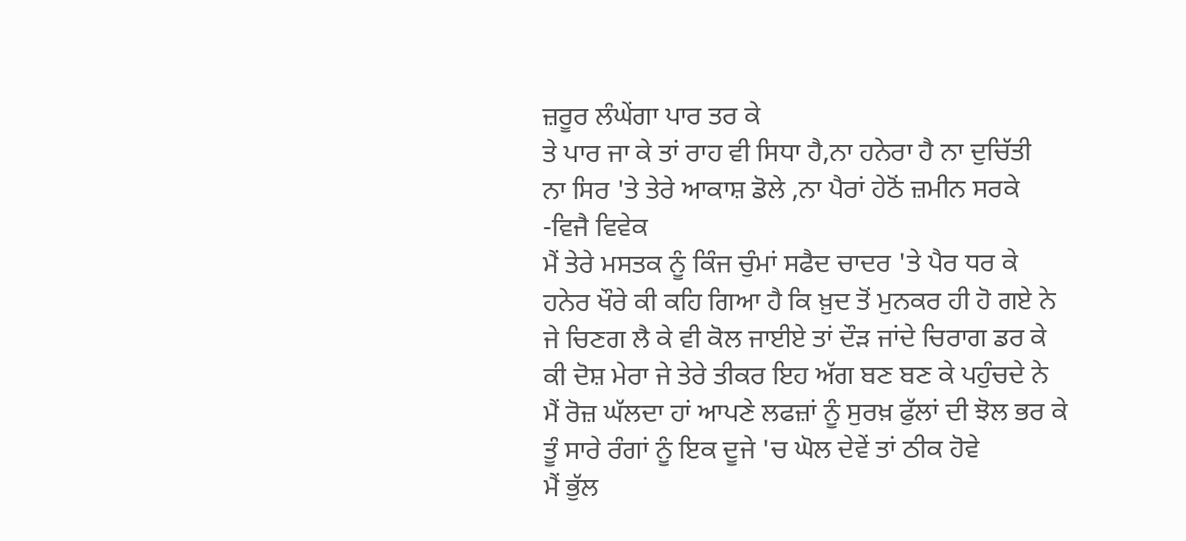ਜ਼ਰੂਰ ਲੰਘੇਂਗਾ ਪਾਰ ਤਰ ਕੇ
ਤੇ ਪਾਰ ਜਾ ਕੇ ਤਾਂ ਰਾਹ ਵੀ ਸਿਧਾ ਹੈ,ਨਾ ਹਨੇਰਾ ਹੈ ਨਾ ਦੁਚਿੱਤੀ
ਨਾ ਸਿਰ 'ਤੇ ਤੇਰੇ ਆਕਾਸ਼ ਡੋਲੇ ,ਨਾ ਪੈਰਾਂ ਹੇਠੋਂ ਜ਼ਮੀਨ ਸਰਕੇ
-ਵਿਜੈ ਵਿਵੇਕ
ਮੈਂ ਤੇਰੇ ਮਸਤਕ ਨੂੰ ਕਿੰਜ ਚੁੰਮਾਂ ਸਫੈਦ ਚਾਦਰ 'ਤੇ ਪੈਰ ਧਰ ਕੇ
ਹਨੇਰ ਖੌਰੇ ਕੀ ਕਹਿ ਗਿਆ ਹੈ ਕਿ ਖ਼ੁਦ ਤੋਂ ਮੁਨਕਰ ਹੀ ਹੋ ਗਏ ਨੇ
ਜੇ ਚਿਣਗ ਲੈ ਕੇ ਵੀ ਕੋਲ ਜਾਈਏ ਤਾਂ ਦੌੜ ਜਾਂਦੇ ਚਿਰਾਗ ਡਰ ਕੇ
ਕੀ ਦੋਸ਼ ਮੇਰਾ ਜੇ ਤੇਰੇ ਤੀਕਰ ਇਹ ਅੱਗ ਬਣ ਬਣ ਕੇ ਪਹੁੰਚਦੇ ਨੇ
ਮੈਂ ਰੋਜ਼ ਘੱਲਦਾ ਹਾਂ ਆਪਣੇ ਲਫਜ਼ਾਂ ਨੂੰ ਸੁਰਖ਼ ਫੁੱਲਾਂ ਦੀ ਝੋਲ ਭਰ ਕੇ
ਤੂੰ ਸਾਰੇ ਰੰਗਾਂ ਨੂੰ ਇਕ ਦੂਜੇ 'ਚ ਘੋਲ ਦੇਵੇਂ ਤਾਂ ਠੀਕ ਹੋਵੇ
ਮੈਂ ਭੁੱਲ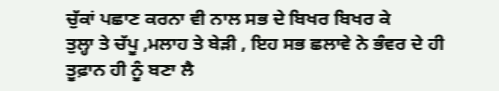ਚੁੱਕਾਂ ਪਛਾਣ ਕਰਨਾ ਵੀ ਨਾਲ ਸਭ ਦੇ ਬਿਖਰ ਬਿਖਰ ਕੇ
ਤੁਲ੍ਹਾ ਤੇ ਚੱਪੂ ,ਮਲਾਹ ਤੇ ਬੇੜੀ , ਇਹ ਸਭ ਛਲਾਵੇ ਨੇ ਭੰਵਰ ਦੇ ਹੀ
ਤੂਫ਼ਾਨ ਹੀ ਨੂੰ ਬਣਾ ਲੈ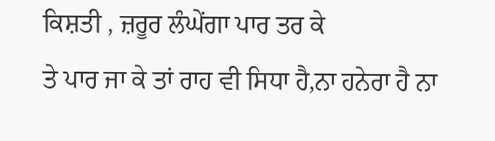ਕਿਸ਼ਤੀ , ਜ਼ਰੂਰ ਲੰਘੇਂਗਾ ਪਾਰ ਤਰ ਕੇ
ਤੇ ਪਾਰ ਜਾ ਕੇ ਤਾਂ ਰਾਹ ਵੀ ਸਿਧਾ ਹੈ,ਨਾ ਹਨੇਰਾ ਹੈ ਨਾ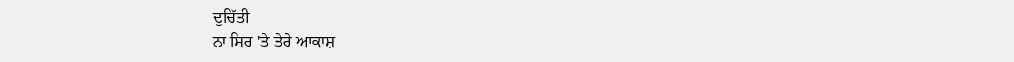ਦੁਚਿੱਤੀ
ਨਾ ਸਿਰ 'ਤੇ ਤੇਰੇ ਆਕਾਸ਼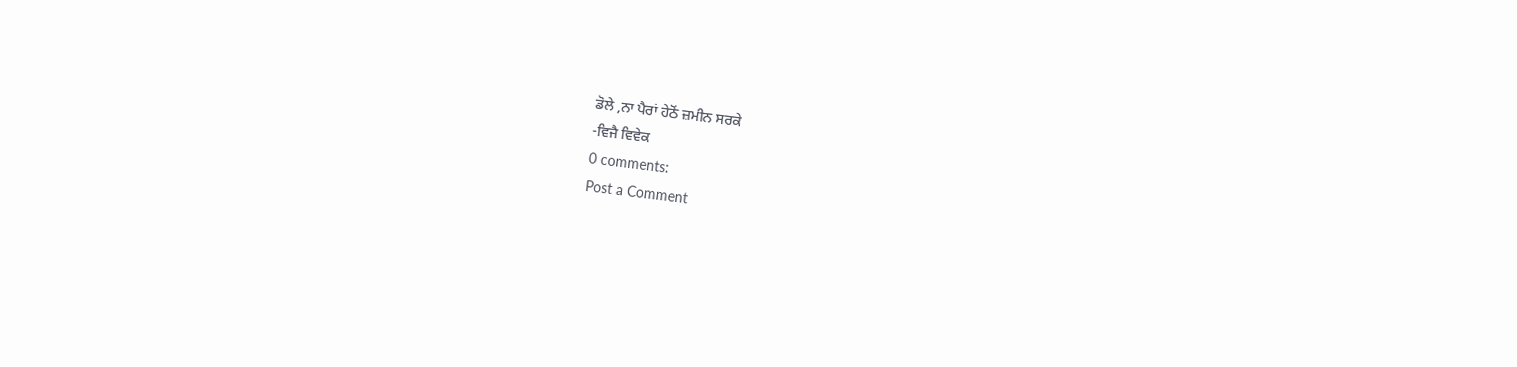ਡੋਲੇ ,ਨਾ ਪੈਰਾਂ ਹੇਠੋਂ ਜ਼ਮੀਨ ਸਰਕੇ
-ਵਿਜੈ ਵਿਵੇਕ
0 comments:
Post a Comment